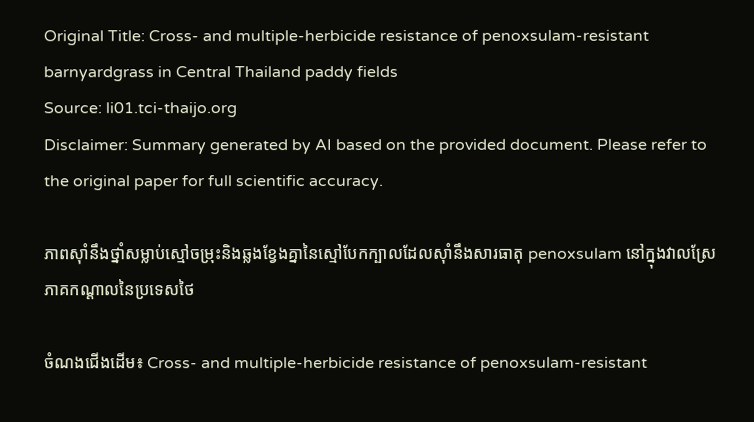Original Title: Cross- and multiple-herbicide resistance of penoxsulam-resistant barnyardgrass in Central Thailand paddy fields
Source: li01.tci-thaijo.org
Disclaimer: Summary generated by AI based on the provided document. Please refer to the original paper for full scientific accuracy.

ភាពស៊ាំនឹងថ្នាំសម្លាប់ស្មៅចម្រុះនិងឆ្លងខ្វែងគ្នានៃស្មៅបែកក្បាលដែលស៊ាំនឹងសារធាតុ penoxsulam នៅក្នុងវាលស្រែភាគកណ្តាលនៃប្រទេសថៃ

ចំណងជើងដើម៖ Cross- and multiple-herbicide resistance of penoxsulam-resistant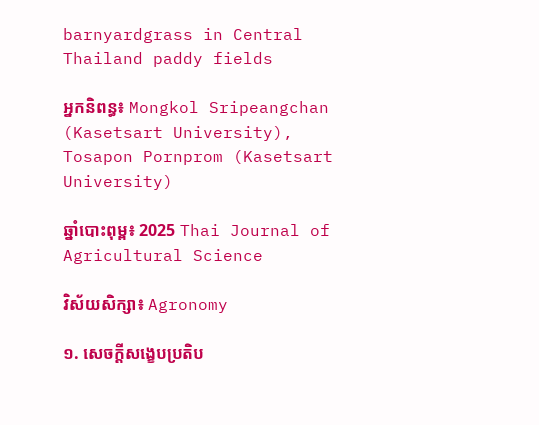barnyardgrass in Central Thailand paddy fields

អ្នកនិពន្ធ៖ Mongkol Sripeangchan (Kasetsart University), Tosapon Pornprom (Kasetsart University)

ឆ្នាំបោះពុម្ព៖ 2025 Thai Journal of Agricultural Science

វិស័យសិក្សា៖ Agronomy

១. សេចក្តីសង្ខេបប្រតិប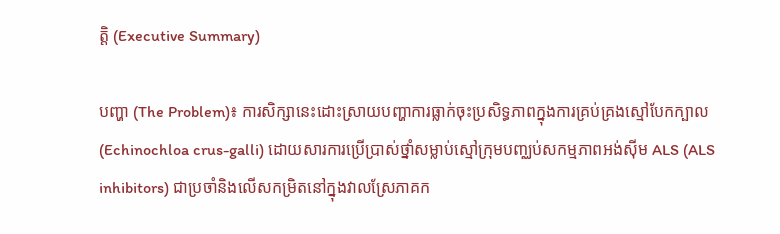ត្តិ (Executive Summary)

បញ្ហា (The Problem)៖ ការសិក្សានេះដោះស្រាយបញ្ហាការធ្លាក់ចុះប្រសិទ្ធភាពក្នុងការគ្រប់គ្រងស្មៅបែកក្បាល (Echinochloa crus-galli) ដោយសារការប្រើប្រាស់ថ្នាំសម្លាប់ស្មៅក្រុមបញ្ឈប់សកម្មភាពអង់ស៊ីម ALS (ALS inhibitors) ជាប្រចាំនិងលើសកម្រិតនៅក្នុងវាលស្រែភាគក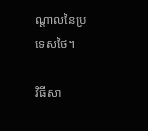ណ្តាលនៃប្រទេសថៃ។

វិធីសា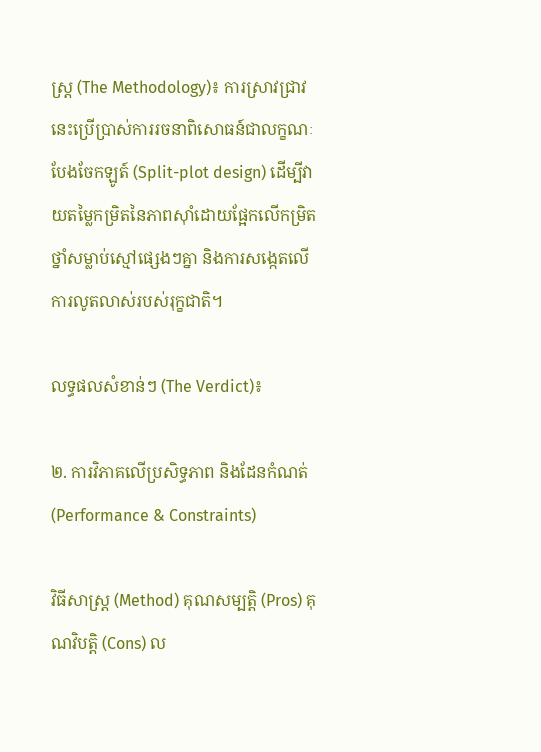ស្ត្រ (The Methodology)៖ ការស្រាវជ្រាវនេះប្រើប្រាស់ការរចនាពិសោធន៍ជាលក្ខណៈបែងចែកឡូត៍ (Split-plot design) ដើម្បីវាយតម្លៃកម្រិតនៃភាពស៊ាំដោយផ្អែកលើកម្រិតថ្នាំសម្លាប់ស្មៅផ្សេងៗគ្នា និងការសង្កេតលើការលូតលាស់របស់រុក្ខជាតិ។

លទ្ធផលសំខាន់ៗ (The Verdict)៖

២. ការវិភាគលើប្រសិទ្ធភាព និងដែនកំណត់ (Performance & Constraints)

វិធីសាស្ត្រ (Method) គុណសម្បត្តិ (Pros) គុណវិបត្តិ (Cons) ល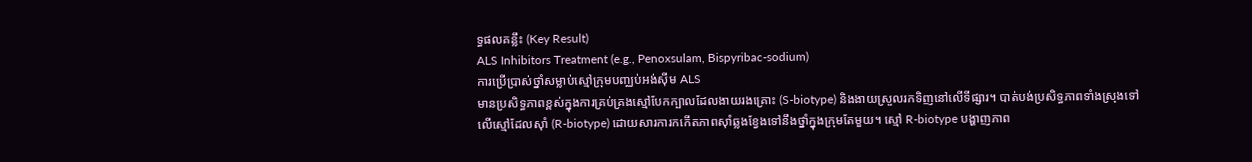ទ្ធផលគន្លឹះ (Key Result)
ALS Inhibitors Treatment (e.g., Penoxsulam, Bispyribac-sodium)
ការប្រើប្រាស់ថ្នាំសម្លាប់ស្មៅក្រុមបញ្ឈប់អង់ស៊ីម ALS
មានប្រសិទ្ធភាពខ្ពស់ក្នុងការគ្រប់គ្រងស្មៅបែកក្បាលដែលងាយរងគ្រោះ (S-biotype) និងងាយស្រួលរកទិញនៅលើទីផ្សារ។ បាត់បង់ប្រសិទ្ធភាពទាំងស្រុងទៅលើស្មៅដែលស៊ាំ (R-biotype) ដោយសារការកកើតភាពស៊ាំឆ្លងខ្វែងទៅនឹងថ្នាំក្នុងក្រុមតែមួយ។ ស្មៅ R-biotype បង្ហាញភាព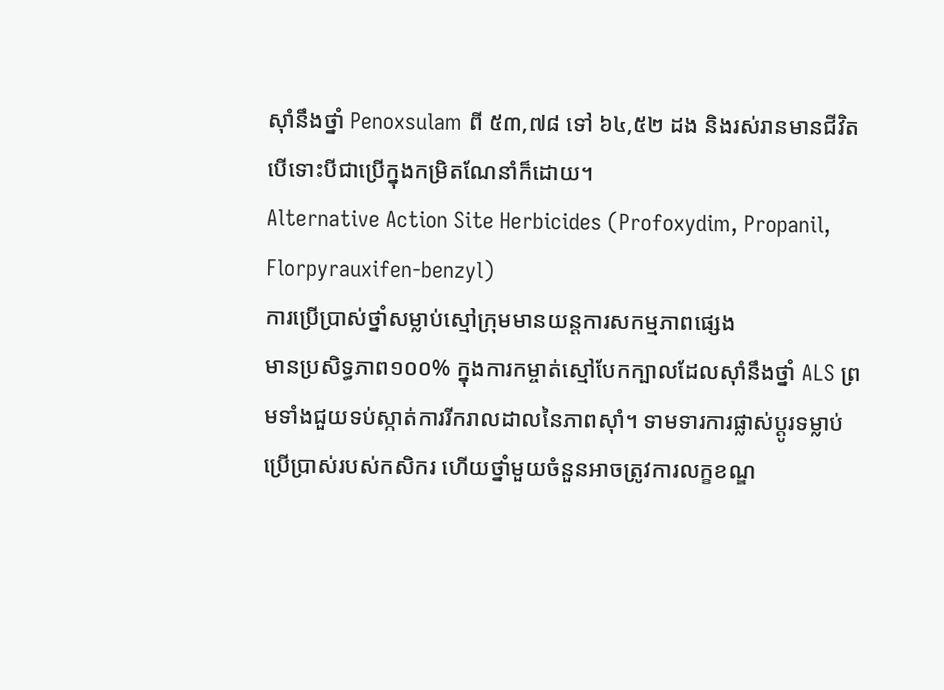ស៊ាំនឹងថ្នាំ Penoxsulam ពី ៥៣,៧៨ ទៅ ៦៤,៥២ ដង និងរស់រានមានជីវិតបើទោះបីជាប្រើក្នុងកម្រិតណែនាំក៏ដោយ។
Alternative Action Site Herbicides (Profoxydim, Propanil, Florpyrauxifen-benzyl)
ការប្រើប្រាស់ថ្នាំសម្លាប់ស្មៅក្រុមមានយន្តការសកម្មភាពផ្សេង
មានប្រសិទ្ធភាព១០០% ក្នុងការកម្ចាត់ស្មៅបែកក្បាលដែលស៊ាំនឹងថ្នាំ ALS ព្រមទាំងជួយទប់ស្កាត់ការរីករាលដាលនៃភាពស៊ាំ។ ទាមទារការផ្លាស់ប្តូរទម្លាប់ប្រើប្រាស់របស់កសិករ ហើយថ្នាំមួយចំនួនអាចត្រូវការលក្ខខណ្ឌ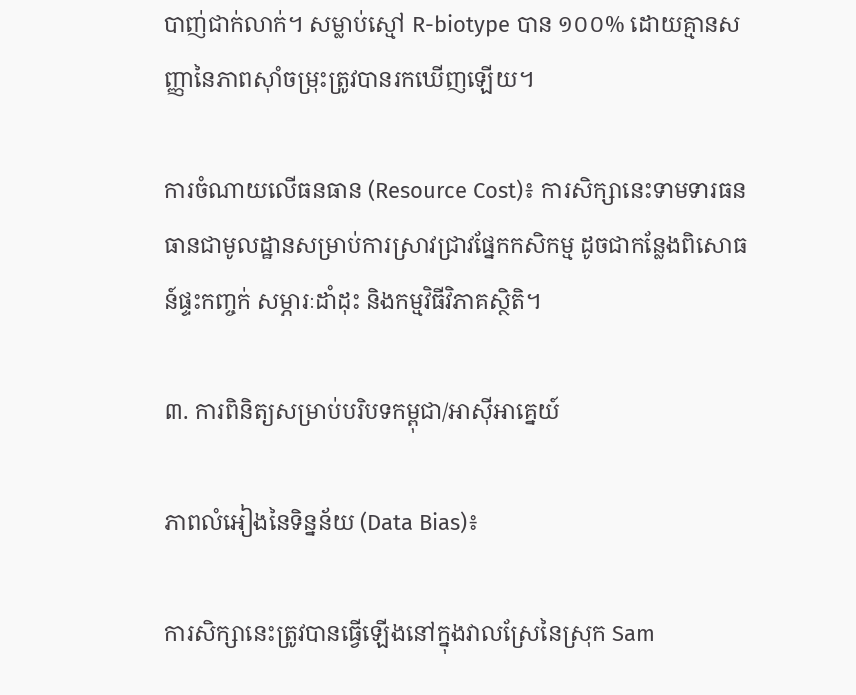បាញ់ជាក់លាក់។ សម្លាប់ស្មៅ R-biotype បាន ១០០% ដោយគ្មានសញ្ញានៃភាពស៊ាំចម្រុះត្រូវបានរកឃើញឡើយ។

ការចំណាយលើធនធាន (Resource Cost)៖ ការសិក្សានេះទាមទារធនធានជាមូលដ្ឋានសម្រាប់ការស្រាវជ្រាវផ្នែកកសិកម្ម ដូចជាកន្លែងពិសោធន៍ផ្ទះកញ្ចក់ សម្ភារៈដាំដុះ និងកម្មវិធីវិភាគស្ថិតិ។

៣. ការពិនិត្យសម្រាប់បរិបទកម្ពុជា/អាស៊ីអាគ្នេយ៍

ភាពលំអៀងនៃទិន្នន័យ (Data Bias)៖

ការសិក្សានេះត្រូវបានធ្វើឡើងនៅក្នុងវាលស្រែនៃស្រុក Sam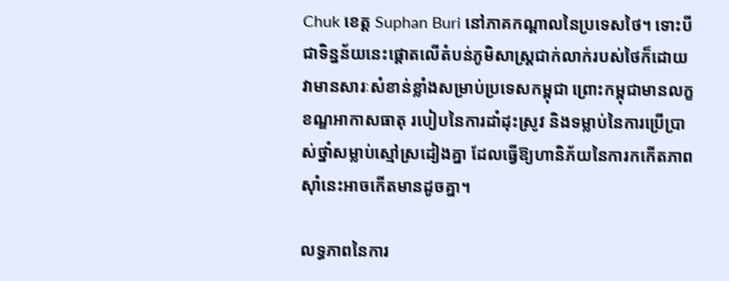Chuk ខេត្ត Suphan Buri នៅភាគកណ្តាលនៃប្រទេសថៃ។ ទោះបីជាទិន្នន័យនេះផ្តោតលើតំបន់ភូមិសាស្ត្រជាក់លាក់របស់ថៃក៏ដោយ វាមានសារៈសំខាន់ខ្លាំងសម្រាប់ប្រទេសកម្ពុជា ព្រោះកម្ពុជាមានលក្ខខណ្ឌអាកាសធាតុ របៀបនៃការដាំដុះស្រូវ និងទម្លាប់នៃការប្រើប្រាស់ថ្នាំសម្លាប់ស្មៅស្រដៀងគ្នា ដែលធ្វើឱ្យហានិភ័យនៃការកកើតភាពស៊ាំនេះអាចកើតមានដូចគ្នា។

លទ្ធភាពនៃការ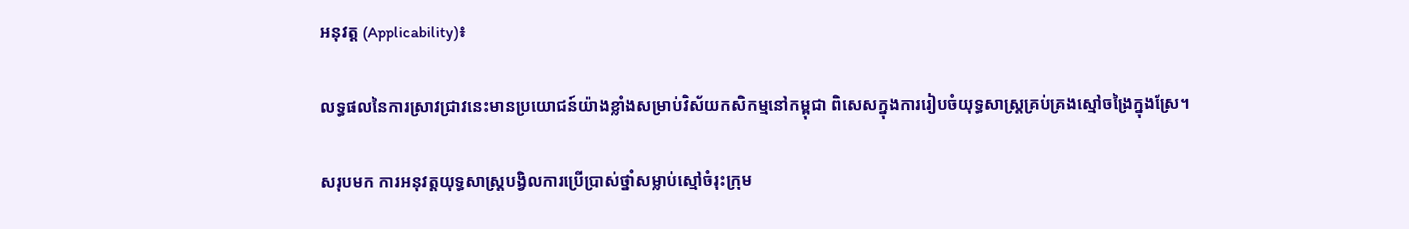អនុវត្ត (Applicability)៖

លទ្ធផលនៃការស្រាវជ្រាវនេះមានប្រយោជន៍យ៉ាងខ្លាំងសម្រាប់វិស័យកសិកម្មនៅកម្ពុជា ពិសេសក្នុងការរៀបចំយុទ្ធសាស្ត្រគ្រប់គ្រងស្មៅចង្រៃក្នុងស្រែ។

សរុបមក ការអនុវត្តយុទ្ធសាស្ត្របង្វិលការប្រើប្រាស់ថ្នាំសម្លាប់ស្មៅចំរុះក្រុម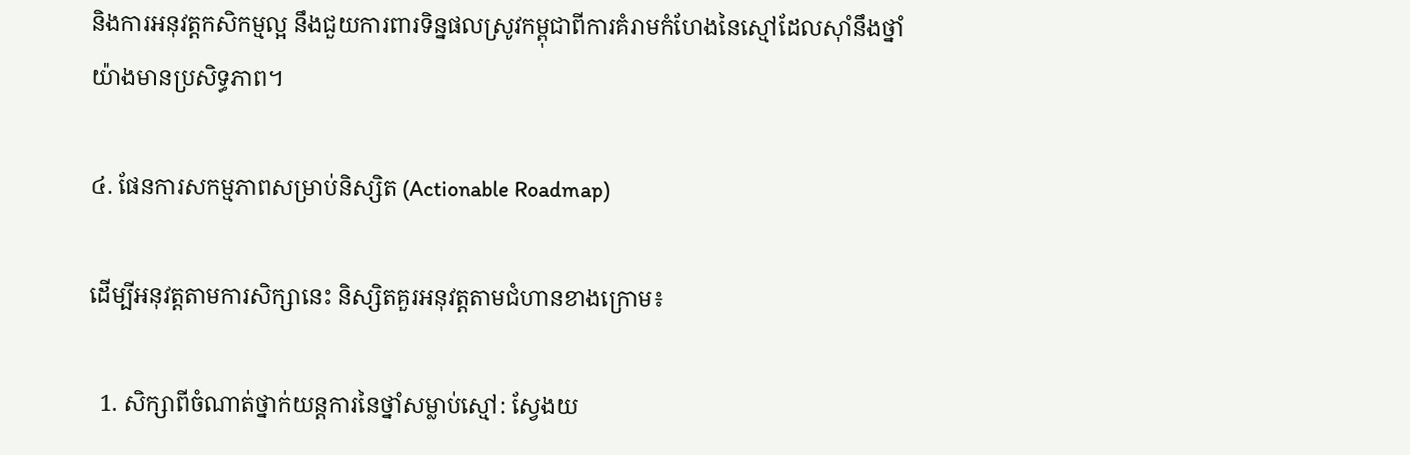និងការអនុវត្តកសិកម្មល្អ នឹងជួយការពារទិន្នផលស្រូវកម្ពុជាពីការគំរាមកំហែងនៃស្មៅដែលស៊ាំនឹងថ្នាំយ៉ាងមានប្រសិទ្ធភាព។

៤. ផែនការសកម្មភាពសម្រាប់និស្សិត (Actionable Roadmap)

ដើម្បីអនុវត្តតាមការសិក្សានេះ និស្សិតគួរអនុវត្តតាមជំហានខាងក្រោម៖

  1. សិក្សាពីចំណាត់ថ្នាក់យន្តការនៃថ្នាំសម្លាប់ស្មៅ: ស្វែងយ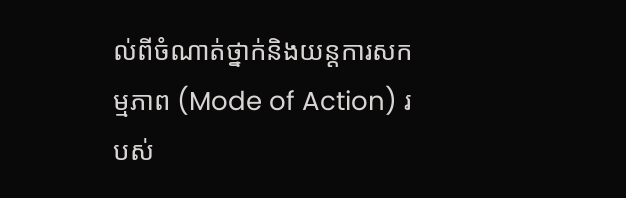ល់ពីចំណាត់ថ្នាក់និងយន្តការសកម្មភាព (Mode of Action) របស់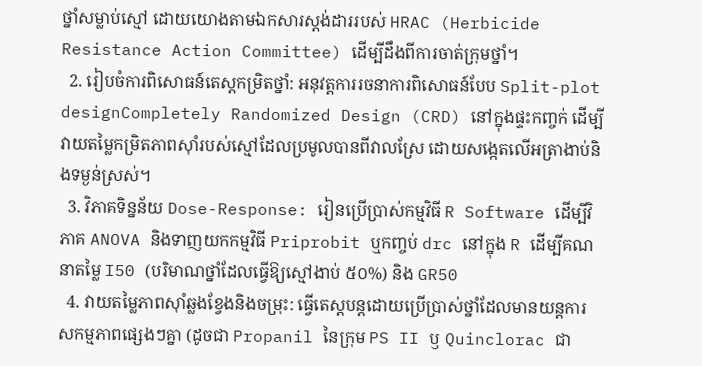ថ្នាំសម្លាប់ស្មៅ ដោយយោងតាមឯកសារស្តង់ដាររបស់ HRAC (Herbicide Resistance Action Committee) ដើម្បីដឹងពីការចាត់ក្រុមថ្នាំ។
  2. រៀបចំការពិសោធន៍តេស្តកម្រិតថ្នាំ: អនុវត្តការរចនាការពិសោធន៍បែប Split-plot designCompletely Randomized Design (CRD) នៅក្នុងផ្ទះកញ្ចក់ ដើម្បីវាយតម្លៃកម្រិតភាពស៊ាំរបស់ស្មៅដែលប្រមូលបានពីវាលស្រែ ដោយសង្កេតលើអត្រាងាប់និងទម្ងន់ស្រស់។
  3. វិភាគទិន្នន័យ Dose-Response: រៀនប្រើប្រាស់កម្មវិធី R Software ដើម្បីវិភាគ ANOVA និងទាញយកកម្មវិធី Priprobit ឬកញ្ចប់ drc នៅក្នុង R ដើម្បីគណនាតម្លៃ I50 (បរិមាណថ្នាំដែលធ្វើឱ្យស្មៅងាប់ ៥០%) និង GR50
  4. វាយតម្លៃភាពស៊ាំឆ្លងខ្វែងនិងចម្រុះ: ធ្វើតេស្តបន្តដោយប្រើប្រាស់ថ្នាំដែលមានយន្តការសកម្មភាពផ្សេងៗគ្នា (ដូចជា Propanil នៃក្រុម PS II ឫ Quinclorac ជា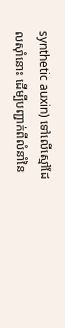synthetic auxin) ទៅលើស្មៅដែលស៊ាំនោះ ដើម្បីបញ្ជាក់ពីលំនាំនៃ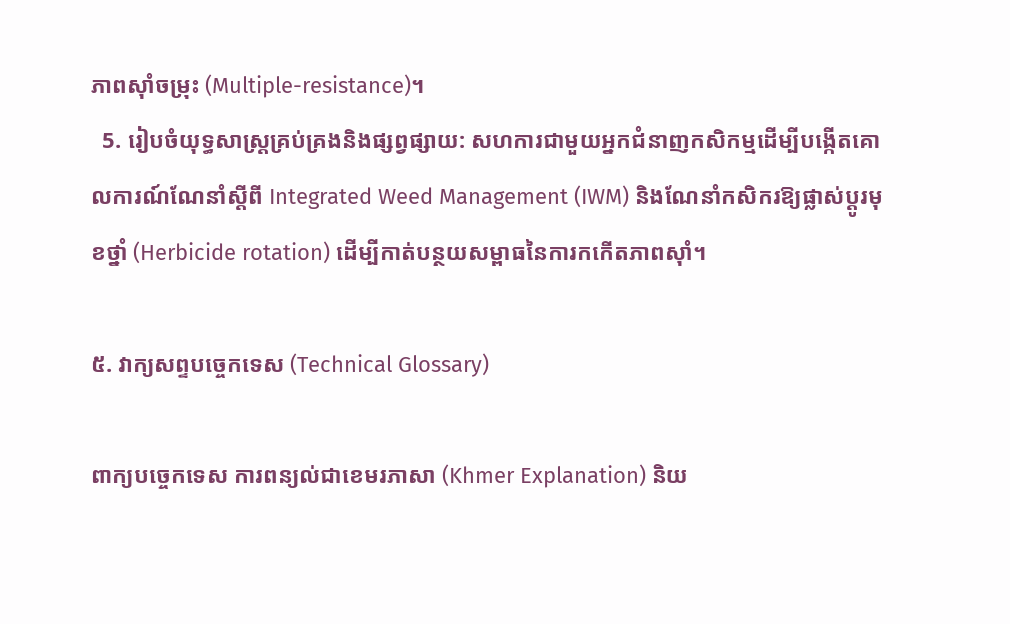ភាពស៊ាំចម្រុះ (Multiple-resistance)។
  5. រៀបចំយុទ្ធសាស្ត្រគ្រប់គ្រងនិងផ្សព្វផ្សាយ: សហការជាមួយអ្នកជំនាញកសិកម្មដើម្បីបង្កើតគោលការណ៍ណែនាំស្តីពី Integrated Weed Management (IWM) និងណែនាំកសិករឱ្យផ្លាស់ប្តូរមុខថ្នាំ (Herbicide rotation) ដើម្បីកាត់បន្ថយសម្ពាធនៃការកកើតភាពស៊ាំ។

៥. វាក្យសព្ទបច្ចេកទេស (Technical Glossary)

ពាក្យបច្ចេកទេស ការពន្យល់ជាខេមរភាសា (Khmer Explanation) និយ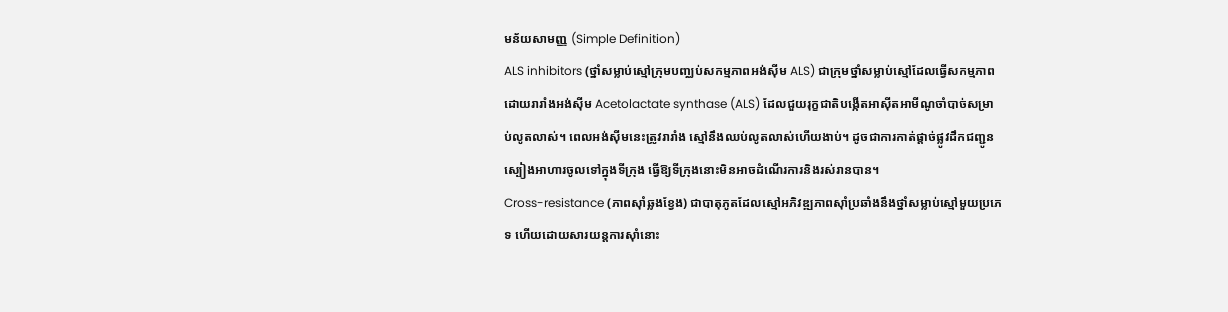មន័យសាមញ្ញ (Simple Definition)
ALS inhibitors (ថ្នាំសម្លាប់ស្មៅក្រុមបញ្ឈប់សកម្មភាពអង់ស៊ីម ALS) ជាក្រុមថ្នាំសម្លាប់ស្មៅដែលធ្វើសកម្មភាពដោយរារាំងអង់ស៊ីម Acetolactate synthase (ALS) ដែលជួយរុក្ខជាតិបង្កើតអាស៊ីតអាមីណូចាំបាច់សម្រាប់លូតលាស់។ ពេលអង់ស៊ីមនេះត្រូវរារាំង ស្មៅនឹងឈប់លូតលាស់ហើយងាប់។ ដូចជាការកាត់ផ្តាច់ផ្លូវដឹកជញ្ជូនស្បៀងអាហារចូលទៅក្នុងទីក្រុង ធ្វើឱ្យទីក្រុងនោះមិនអាចដំណើរការនិងរស់រានបាន។
Cross-resistance (ភាពស៊ាំឆ្លងខ្វែង) ជាបាតុភូតដែលស្មៅអភិវឌ្ឍភាពស៊ាំប្រឆាំងនឹងថ្នាំសម្លាប់ស្មៅមួយប្រភេទ ហើយដោយសារយន្តការស៊ាំនោះ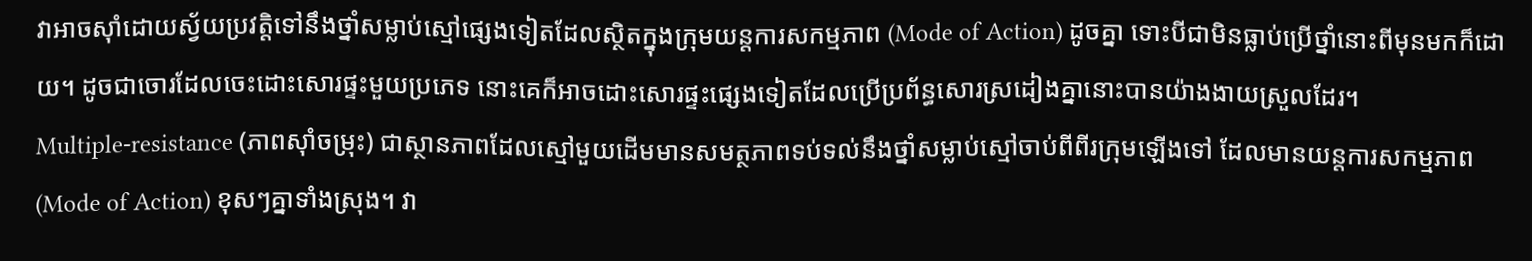វាអាចស៊ាំដោយស្វ័យប្រវត្តិទៅនឹងថ្នាំសម្លាប់ស្មៅផ្សេងទៀតដែលស្ថិតក្នុងក្រុមយន្តការសកម្មភាព (Mode of Action) ដូចគ្នា ទោះបីជាមិនធ្លាប់ប្រើថ្នាំនោះពីមុនមកក៏ដោយ។ ដូចជាចោរដែលចេះដោះសោរផ្ទះមួយប្រភេទ នោះគេក៏អាចដោះសោរផ្ទះផ្សេងទៀតដែលប្រើប្រព័ន្ធសោរស្រដៀងគ្នានោះបានយ៉ាងងាយស្រួលដែរ។
Multiple-resistance (ភាពស៊ាំចម្រុះ) ជាស្ថានភាពដែលស្មៅមួយដើមមានសមត្ថភាពទប់ទល់នឹងថ្នាំសម្លាប់ស្មៅចាប់ពីពីរក្រុមឡើងទៅ ដែលមានយន្តការសកម្មភាព (Mode of Action) ខុសៗគ្នាទាំងស្រុង។ វា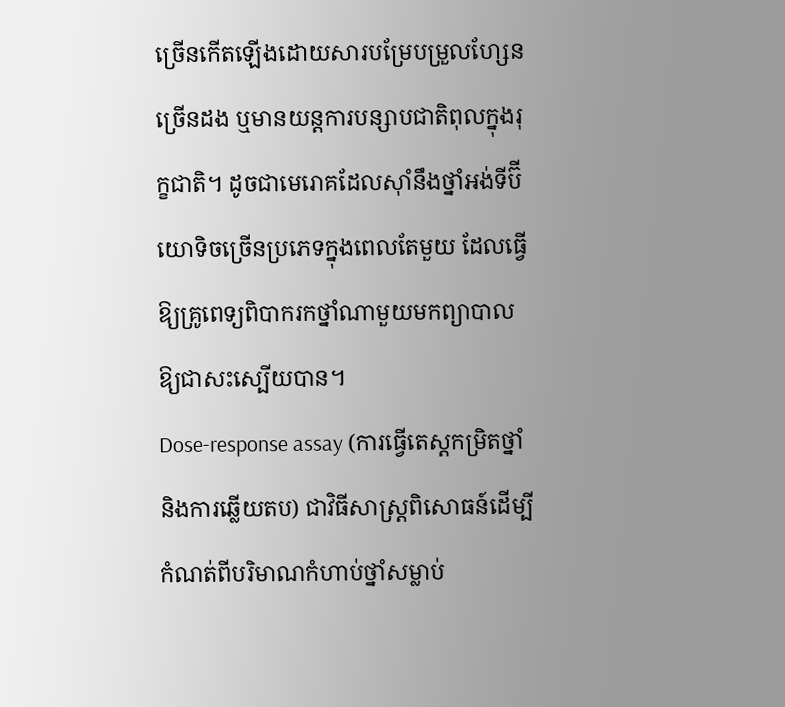ច្រើនកើតឡើងដោយសារបម្រែបម្រួលហ្សែនច្រើនដង ឬមានយន្តការបន្សាបជាតិពុលក្នុងរុក្ខជាតិ។ ដូចជាមេរោគដែលស៊ាំនឹងថ្នាំអង់ទីប៊ីយោទិចច្រើនប្រភេទក្នុងពេលតែមួយ ដែលធ្វើឱ្យគ្រូពេទ្យពិបាករកថ្នាំណាមួយមកព្យាបាលឱ្យជាសះស្បើយបាន។
Dose-response assay (ការធ្វើតេស្តកម្រិតថ្នាំនិងការឆ្លើយតប) ជាវិធីសាស្ត្រពិសោធន៍ដើម្បីកំណត់ពីបរិមាណកំហាប់ថ្នាំសម្លាប់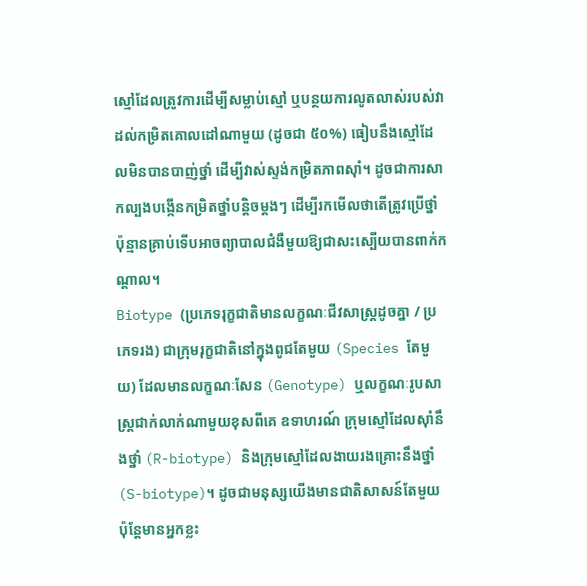ស្មៅដែលត្រូវការដើម្បីសម្លាប់ស្មៅ ឬបន្ថយការលូតលាស់របស់វាដល់កម្រិតគោលដៅណាមួយ (ដូចជា ៥០%) ធៀបនឹងស្មៅដែលមិនបានបាញ់ថ្នាំ ដើម្បីវាស់ស្ទង់កម្រិតភាពស៊ាំ។ ដូចជាការសាកល្បងបង្កើនកម្រិតថ្នាំបន្តិចម្តងៗ ដើម្បីរកមើលថាតើត្រូវប្រើថ្នាំប៉ុន្មានគ្រាប់ទើបអាចព្យាបាលជំងឺមួយឱ្យជាសះស្បើយបានពាក់កណ្តាល។
Biotype (ប្រភេទរុក្ខជាតិមានលក្ខណៈជីវសាស្ត្រដូចគ្នា / ប្រភេទរង) ជាក្រុមរុក្ខជាតិនៅក្នុងពូជតែមួយ (Species តែមួយ) ដែលមានលក្ខណៈសែន (Genotype) ឬលក្ខណៈរូបសាស្ត្រជាក់លាក់ណាមួយខុសពីគេ ឧទាហរណ៍ ក្រុមស្មៅដែលស៊ាំនឹងថ្នាំ (R-biotype) និងក្រុមស្មៅដែលងាយរងគ្រោះនឹងថ្នាំ (S-biotype)។ ដូចជាមនុស្សយើងមានជាតិសាសន៍តែមួយ ប៉ុន្តែមានអ្នកខ្លះ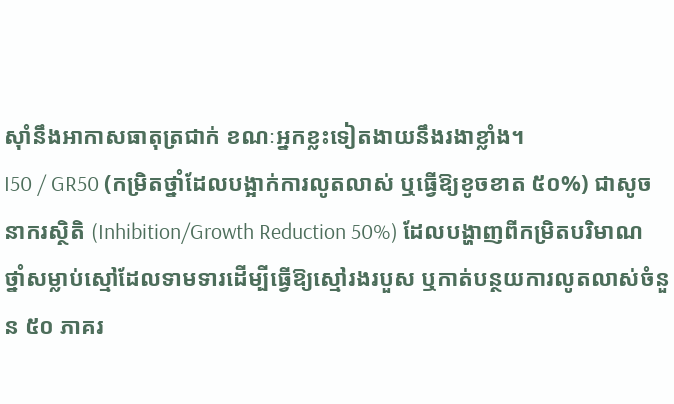ស៊ាំនឹងអាកាសធាតុត្រជាក់ ខណៈអ្នកខ្លះទៀតងាយនឹងរងាខ្លាំង។
I50 / GR50 (កម្រិតថ្នាំដែលបង្អាក់ការលូតលាស់ ឬធ្វើឱ្យខូចខាត ៥០%) ជាសូចនាករស្ថិតិ (Inhibition/Growth Reduction 50%) ដែលបង្ហាញពីកម្រិតបរិមាណថ្នាំសម្លាប់ស្មៅដែលទាមទារដើម្បីធ្វើឱ្យស្មៅរងរបួស ឬកាត់បន្ថយការលូតលាស់ចំនួន ៥០ ភាគរ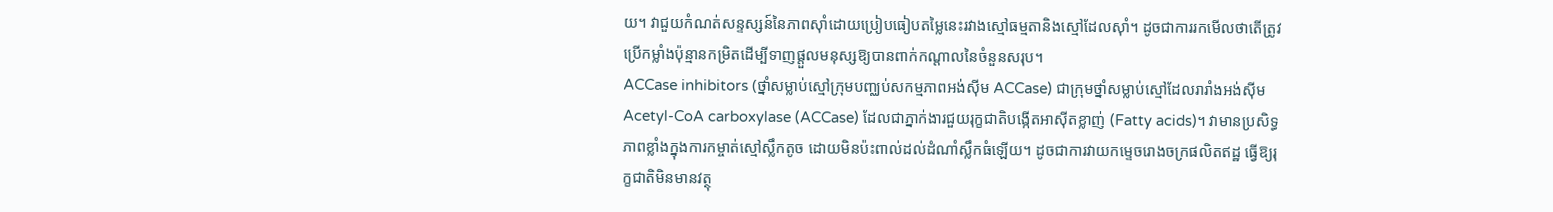យ។ វាជួយកំណត់សន្ទស្សន៍នៃភាពស៊ាំដោយប្រៀបធៀបតម្លៃនេះរវាងស្មៅធម្មតានិងស្មៅដែលស៊ាំ។ ដូចជាការរកមើលថាតើត្រូវប្រើកម្លាំងប៉ុន្មានកម្រិតដើម្បីទាញផ្តួលមនុស្សឱ្យបានពាក់កណ្តាលនៃចំនួនសរុប។
ACCase inhibitors (ថ្នាំសម្លាប់ស្មៅក្រុមបញ្ឈប់សកម្មភាពអង់ស៊ីម ACCase) ជាក្រុមថ្នាំសម្លាប់ស្មៅដែលរារាំងអង់ស៊ីម Acetyl-CoA carboxylase (ACCase) ដែលជាភ្នាក់ងារជួយរុក្ខជាតិបង្កើតអាស៊ីតខ្លាញ់ (Fatty acids)។ វាមានប្រសិទ្ធភាពខ្លាំងក្នុងការកម្ចាត់ស្មៅស្លឹកតូច ដោយមិនប៉ះពាល់ដល់ដំណាំស្លឹកធំឡើយ។ ដូចជាការវាយកម្ទេចរោងចក្រផលិតឥដ្ឋ ធ្វើឱ្យរុក្ខជាតិមិនមានវត្ថុ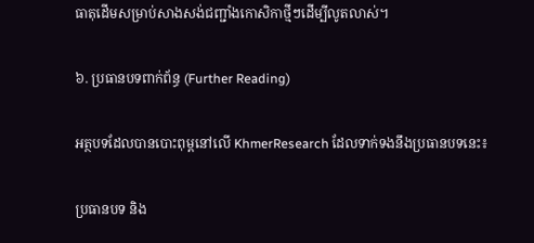ធាតុដើមសម្រាប់សាងសង់ជញ្ជាំងកោសិកាថ្មីៗដើម្បីលូតលាស់។

៦. ប្រធានបទពាក់ព័ន្ធ (Further Reading)

អត្ថបទដែលបានបោះពុម្ពនៅលើ KhmerResearch ដែលទាក់ទងនឹងប្រធានបទនេះ៖

ប្រធានបទ និង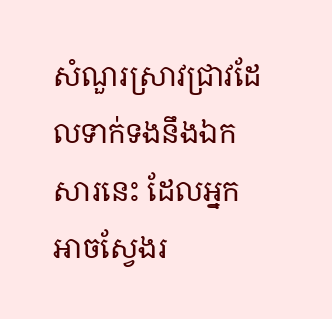សំណួរស្រាវជ្រាវដែលទាក់ទងនឹងឯកសារនេះ ដែលអ្នកអាចស្វែងរ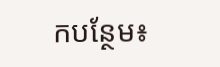កបន្ថែម៖